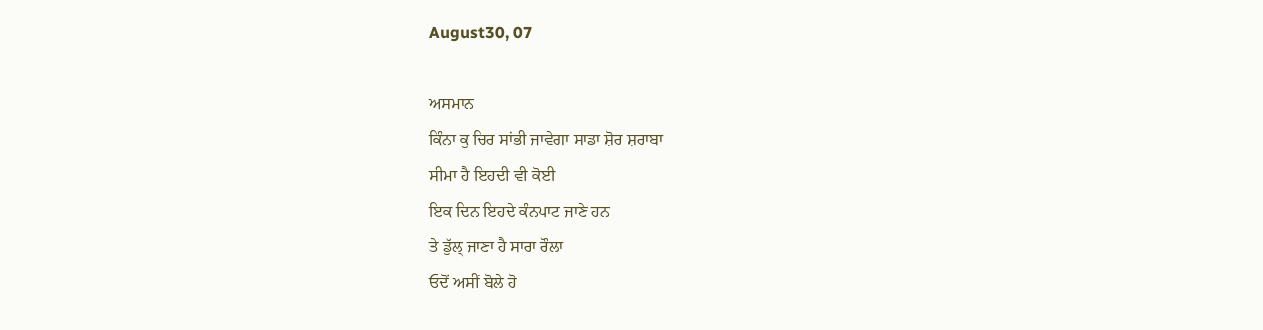August30, 07

ਅਸਮਾਨ
ਕਿੰਨਾ ਕੁ ਚਿਰ ਸਾਂਭੀ ਜਾਵੇਗਾ ਸਾਡਾ ਸ਼ੋਰ ਸ਼ਰਾਬਾ
ਸੀਮਾ ਹੈ ਇਹਦੀ ਵੀ ਕੋਈ
ਇਕ ਦਿਨ ਇਹਦੇ ਕੰਨਪਾਟ ਜਾਣੇ ਹਨ
ਤੇ ਡੁੱਲ੍ ਜਾਣਾ ਹੈ ਸਾਰਾ ਰੌਲਾ
ਓਦੋਂ ਅਸੀਂ ਬੋਲੇ ਹੋ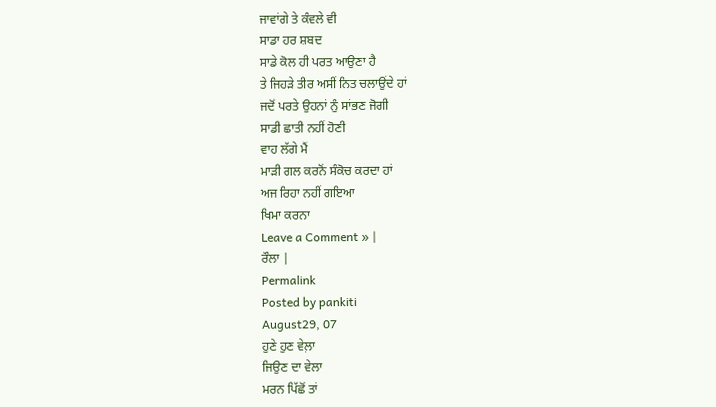ਜਾਵਾਂਗੇ ਤੇ ਕੰਵਲੇ ਵੀ
ਸਾਡਾ ਹਰ ਸ਼ਬਦ
ਸਾਡੇ ਕੋਲ ਹੀ ਪਰਤ ਆਉਣਾ ਹੈ
ਤੇ ਜਿਹੜੇ ਤੀਰ ਅਸੀਂ ਨਿਤ ਚਲਾਉਂਦੇ ਹਾਂ
ਜਦੋਂ ਪਰਤੇ ਉਹਨਾਂ ਨੁੰ ਸਾਂਭਣ ਜੋਗੀ
ਸਾਡੀ ਛਾਤੀ ਨਹੀਂ ਹੋਣੀ
ਵਾਹ ਲੱਗੇ ਮੈਂ
ਮਾੜੀ ਗਲ ਕਰਨੋਂ ਸੰਕੋਚ ਕਰਦਾ ਹਾਂ
ਅਜ ਰਿਹਾ ਨਹੀਂ ਗਇਆ
ਖਿਮਾ ਕਰਨਾ
Leave a Comment » |
ਰੌਲਾ |
Permalink
Posted by pankiti
August29, 07
ਹੁਣੇ ਹੁਣ ਵੇਲ਼ਾ
ਜਿਉਣ ਦਾ ਵੇਲਾ
ਮਰਨ ਪਿੱਛੋਂ ਤਾਂ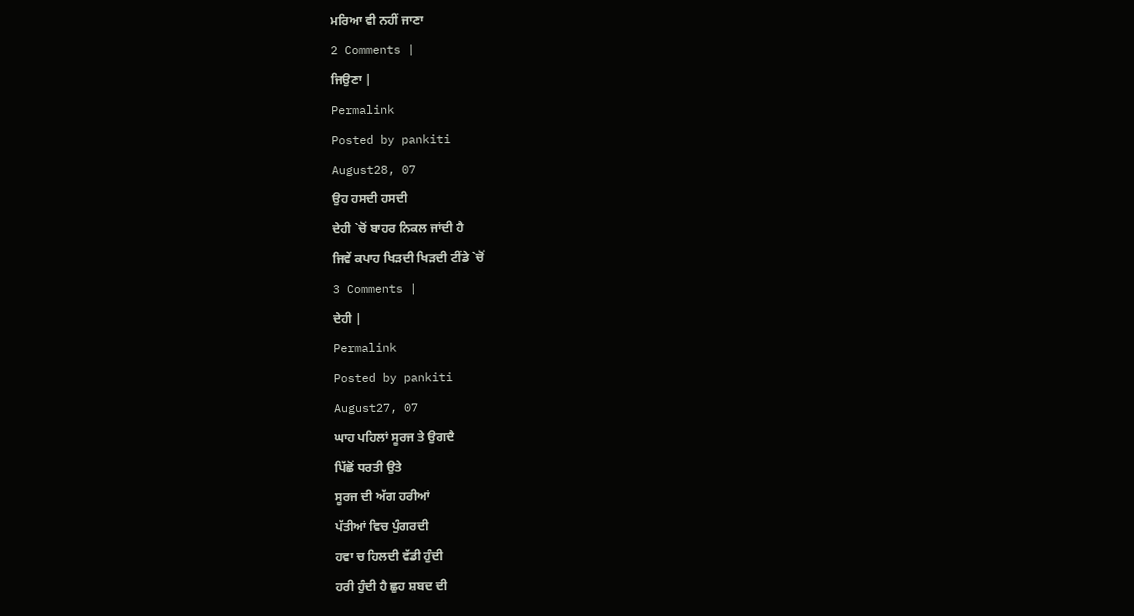ਮਰਿਆ ਵੀ ਨਹੀਂ ਜਾਣਾ
2 Comments |
ਜਿਉਣਾ |
Permalink
Posted by pankiti
August28, 07
ਉਹ ਹਸਦੀ ਹਸਦੀ
ਦੇਹੀ `ਚੋਂ ਬਾਹਰ ਨਿਕਲ ਜਾਂਦੀ ਹੈ
ਜਿਵੇਂ ਕਪਾਹ ਖਿੜਦੀ ਖਿੜਦੀ ਟੀਂਡੇ `ਚੋਂ
3 Comments |
ਦੇਹੀ |
Permalink
Posted by pankiti
August27, 07
ਘਾਹ ਪਹਿਲਾਂ ਸੂਰਜ ਤੇ ਉਗਦੈ
ਪਿੱਛੋਂ ਧਰਤੀ ਉਤੇ
ਸੂਰਜ ਦੀ ਅੱਗ ਹਰੀਆਂ
ਪੱਤੀਆਂ ਵਿਚ ਪੁੰਗਰਦੀ
ਹਵਾ ਚ ਹਿਲਦੀ ਵੱਡੀ ਹੁੰਦੀ
ਹਰੀ ਹੁੰਦੀ ਹੈ ਛੁਹ ਸ਼ਬਦ ਦੀ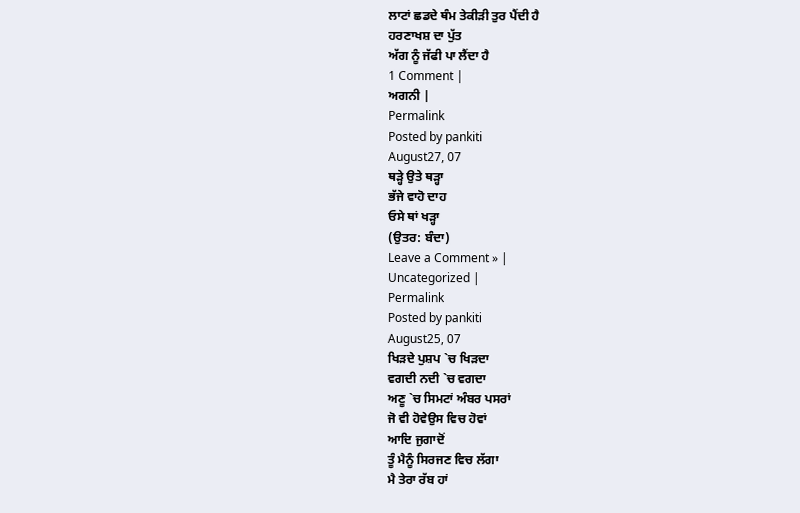ਲਾਟਾਂ ਛਡਦੇ ਥੰਮ ਤੇਕੀੜੀ ਤੁਰ ਪੈਂਦੀ ਹੈ
ਹਰਣਾਖਸ਼ ਦਾ ਪੁੱਤ
ਅੱਗ ਨੂੰ ਜੱਫੀ ਪਾ ਲੈਂਦਾ ਹੈ
1 Comment |
ਅਗਨੀ |
Permalink
Posted by pankiti
August27, 07
ਥੜ੍ਹੇ ਉਤੇ ਥੜ੍ਹਾ
ਭੱਜੇ ਵਾਹੋ ਦਾਹ
ਓਸੇ ਥਾਂ ਖੜ੍ਹਾ
(ਉਤਰ: ਬੰਦਾ)
Leave a Comment » |
Uncategorized |
Permalink
Posted by pankiti
August25, 07
ਖਿੜਦੇ ਪੁਸ਼ਪ `ਚ ਖਿੜਦਾ
ਵਗਦੀ ਨਦੀ `ਚ ਵਗਦਾ
ਅਣੂ `ਚ ਸਿਮਟਾਂ ਅੰਬਰ ਪਸਰਾਂ
ਜੋ ਵੀ ਹੋਵੇਉਸ ਵਿਚ ਹੋਵਾਂ
ਆਦਿ ਜੁਗਾਦੋਂ
ਤੂੰ ਮੈਨੂੰ ਸਿਰਜਣ ਵਿਚ ਲੱਗਾ
ਮੈ ਤੇਰਾ ਰੱਬ ਹਾਂ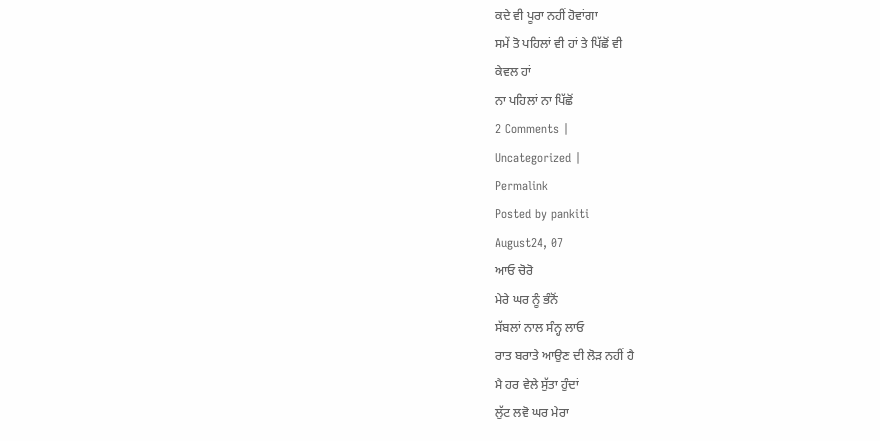ਕਦੇ ਵੀ ਪੂਰਾ ਨਹੀਂ ਹੋਵਾਂਗਾ
ਸਮੇਂ ਤੋ ਪਹਿਲਾਂ ਵੀ ਹਾਂ ਤੇ ਪਿੱਛੋਂ ਵੀ
ਕੇਵਲ ਹਾਂ
ਨਾ ਪਹਿਲਾਂ ਨਾ ਪਿੱਛੋਂ
2 Comments |
Uncategorized |
Permalink
Posted by pankiti
August24, 07
ਆਓ ਚੋਰੋ
ਮੇਰੇ ਘਰ ਨੂੰ ਭੰਨੋਂ
ਸੱਬਲਾਂ ਨਾਲ ਸੰਨ੍ਹ ਲਾਓ
ਰਾਤ ਬਰਾਤੇ ਆਉਣ ਦੀ ਲੋੜ ਨਹੀਂ ਹੈ
ਮੈ ਹਰ ਵੇਲੇ ਸੁੱਤਾ ਹੁੰਦਾਂ
ਲੁੱਟ ਲਵੋ ਘਰ ਮੇਰਾ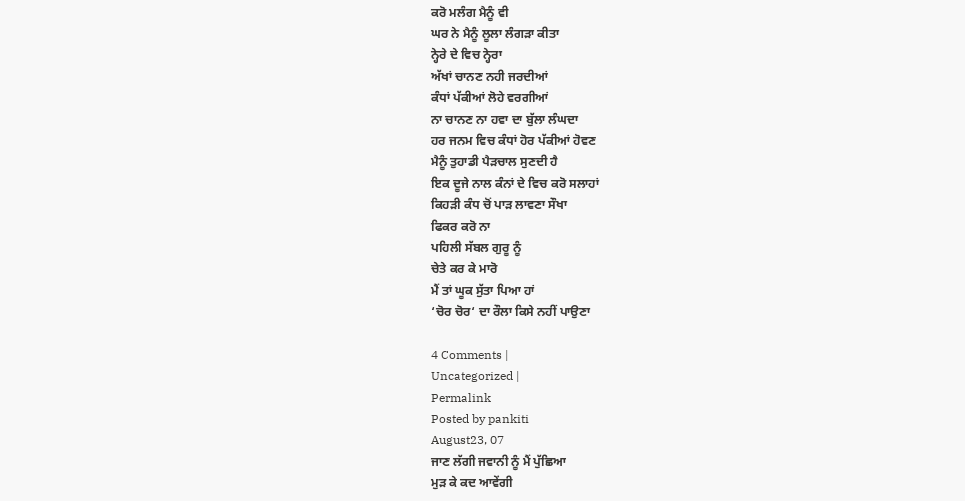ਕਰੋ ਮਲੰਗ ਮੈਨੂੰ ਵੀ
ਘਰ ਨੇ ਮੈਨੂੰ ਲੂਲਾ ਲੰਗੜਾ ਕੀਤਾ
ਨ੍ਹੇਰੇ ਦੇ ਵਿਚ ਨ੍ਹੇਰਾ
ਅੱਖਾਂ ਚਾਨਣ ਨਹੀ ਜਰਦੀਆਂ
ਕੰਧਾਂ ਪੱਕੀਆਂ ਲੋਹੇ ਵਰਗੀਆਂ
ਨਾ ਚਾਨਣ ਨਾ ਹਵਾ ਦਾ ਬੁੱਲਾ ਲੰਘਦਾ
ਹਰ ਜਨਮ ਵਿਚ ਕੰਧਾਂ ਹੋਰ ਪੱਕੀਆਂ ਹੋਵਣ
ਮੈਨੂੰ ਤੁਹਾਡੀ ਪੈੜਚਾਲ ਸੁਣਦੀ ਹੈ
ਇਕ ਦੂਜੇ ਨਾਲ ਕੰਨਾਂ ਦੇ ਵਿਚ ਕਰੋ ਸਲਾਹਾਂ
ਕਿਹੜੀ ਕੰਧ ਚੋਂ ਪਾੜ ਲਾਵਣਾ ਸੌਖਾ
ਫਿਕਰ ਕਰੋ ਨਾ
ਪਹਿਲੀ ਸੱਬਲ ਗੁਰੂ ਨੂੰ
ਚੇਤੇ ਕਰ ਕੇ ਮਾਰੋ
ਮੈਂ ਤਾਂ ਘੂਕ ਸੁੱਤਾ ਪਿਆ ਹਾਂ
‘ਚੋਰ ਚੋਰ‘ ਦਾ ਰੌਲਾ ਕਿਸੇ ਨਹੀਂ ਪਾਉਣਾ

4 Comments |
Uncategorized |
Permalink
Posted by pankiti
August23, 07
ਜਾਣ ਲੱਗੀ ਜਵਾਨੀ ਨੂੰ ਮੈਂ ਪੁੱਛਿਆ
ਮੁੜ ਕੇ ਕਦ ਆਵੇਂਗੀ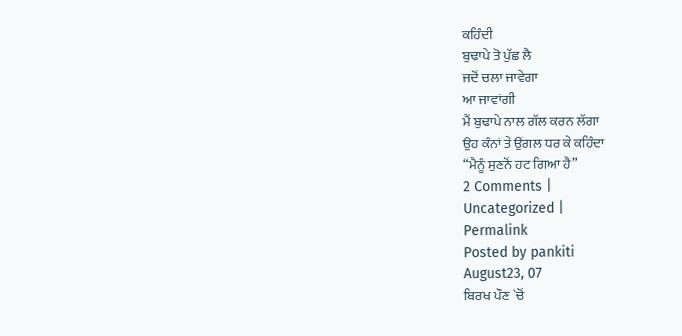ਕਹਿੰਦੀ
ਬੁਢਾਪੇ ਤੋ ਪੁੱਛ ਲੈ
ਜਦੋਂ ਚਲਾ ਜਾਵੇਗਾ
ਆ ਜਾਵਾਂਗੀ
ਮੈਂ ਬੁਢਾਪੇ ਨਾਲ ਗੱਲ ਕਰਨ ਲੱਗਾ
ਉਹ ਕੰਨਾਂ ਤੇ ਉਂਗਲ ਧਰ ਕੇ ਕਹਿੰਦਾ
“ਮੈਨੂੰ ਸੁਣਨੋਂ ਹਟ ਗਿਆ ਹੈ”
2 Comments |
Uncategorized |
Permalink
Posted by pankiti
August23, 07
ਬਿਰਖ ਪੌਣ `ਚੋਂ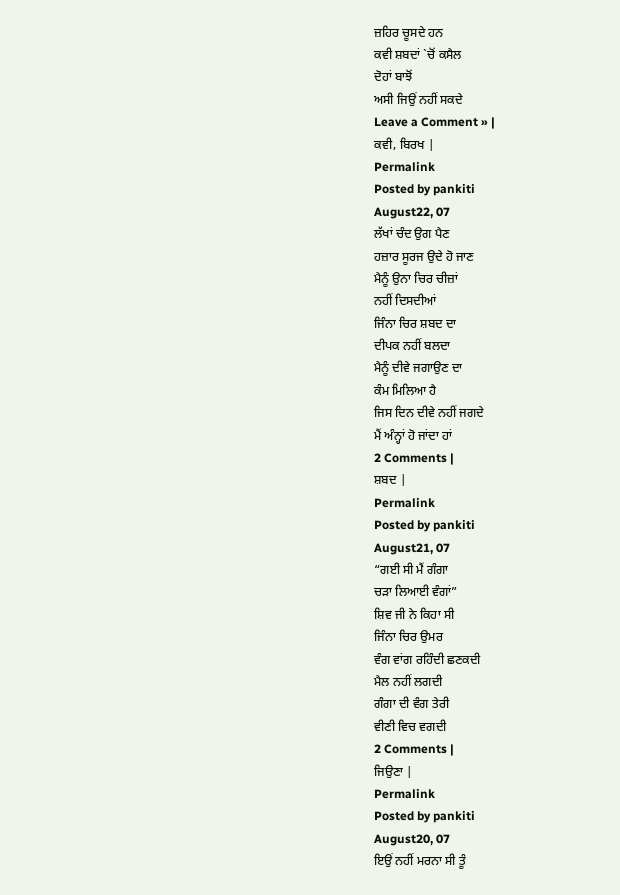ਜ਼ਹਿਰ ਚੂਸਦੇ ਹਨ
ਕਵੀ ਸ਼ਬਦਾਂ `ਚੋਂ ਕਸੈਲ
ਦੋਹਾਂ ਬਾਝੋਂ
ਅਸੀ ਜਿਉਂ ਨਹੀਂ ਸਕਦੇ
Leave a Comment » |
ਕਵੀ, ਬਿਰਖ |
Permalink
Posted by pankiti
August22, 07
ਲੱਖਾਂ ਚੰਦ ਉਗ ਪੈਣ
ਹਜ਼ਾਰ ਸੂਰਜ ਉਦੇ ਹੋ ਜਾਣ
ਮੈਨੂੰ ਉਨਾ ਚਿਰ ਚੀਜ਼ਾਂ
ਨਹੀਂ ਦਿਸਦੀਆਂ
ਜਿੰਨਾ ਚਿਰ ਸ਼ਬਦ ਦਾ
ਦੀਪਕ ਨਹੀਂ ਬਲਦਾ
ਮੈਨੂੰ ਦੀਵੇ ਜਗਾਉਣ ਦਾ
ਕੰਮ ਮਿਲਿਆ ਹੈ
ਜਿਸ ਦਿਨ ਦੀਵੇ ਨਹੀਂ ਜਗਦੇ
ਮੈਂ ਅੰਨ੍ਹਾਂ ਹੋ ਜਾਂਦਾ ਹਾਂ
2 Comments |
ਸ਼ਬਦ |
Permalink
Posted by pankiti
August21, 07
“ਗਈ ਸੀ ਮੈਂ ਗੰਗਾ
ਚੜਾ ਲਿਆਈ ਵੰਗਾਂ”
ਸ਼ਿਵ ਜੀ ਨੇ ਕਿਹਾ ਸੀ
ਜਿੰਨਾ ਚਿਰ ਉਮਰ
ਵੰਗ ਵਾਂਗ ਰਹਿੰਦੀ ਛਣਕਦੀ
ਮੈਲ ਨਹੀਂ ਲਗਦੀ
ਗੰਗਾ ਦੀ ਵੰਗ ਤੇਰੀ
ਵੀਣੀ ਵਿਚ ਵਗਦੀ
2 Comments |
ਜਿਉਣਾ |
Permalink
Posted by pankiti
August20, 07
ਇਉਂ ਨਹੀਂ ਮਰਨਾ ਸੀ ਤੂੰ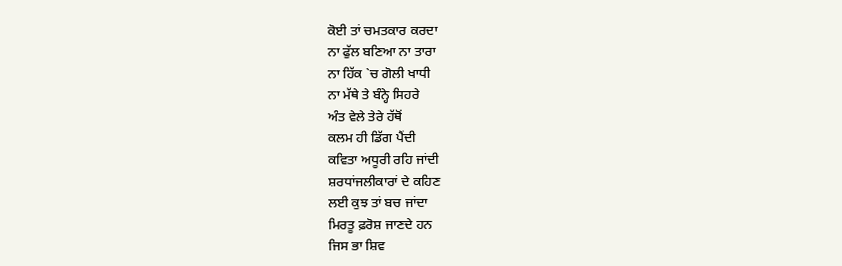ਕੋਈ ਤਾਂ ਚਮਤਕਾਰ ਕਰਦਾ
ਨਾ ਫੁੱਲ ਬਣਿਆ ਨਾ ਤਾਰਾ
ਨਾ ਹਿੱਕ `ਚ ਗੋਲੀ ਖਾਧੀ
ਨਾ ਮੱਥੇ ਤੇ ਬੰਨ੍ਹੇ ਸਿਹਰੇ
ਅੰਤ ਵੇਲੇ ਤੇਰੇ ਹੱਥੋਂ
ਕਲਮ ਹੀ ਡਿੱਗ ਪੈਂਦੀ
ਕਵਿਤਾ ਅਧੂਰੀ ਰਹਿ ਜਾਂਦੀ
ਸ਼ਰਧਾਂਜਲੀਕਾਰਾਂ ਦੇ ਕਹਿਣ
ਲਈ ਕੁਝ ਤਾਂ ਬਚ ਜਾਂਦਾ
ਮਿਰਤੂ ਫ਼ਰੋਸ਼ ਜਾਣਦੇ ਹਨ
ਜਿਸ ਭਾ ਸ਼ਿਵ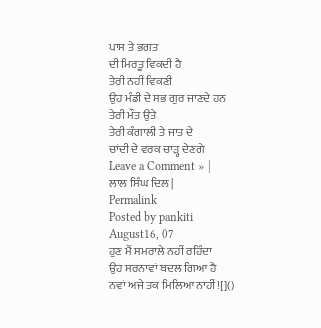ਪਾਸ ਤੇ ਭਗਤ
ਦੀ ਮਿਰਤੂ ਵਿਕਦੀ ਹੈ
ਤੇਰੀ ਨਹੀਂ ਵਿਕਣੀ
ਉਹ ਮੰਡੀ ਦੇ ਸਭ ਗੁਰ ਜਾਣਦੇ ਹਨ
ਤੇਰੀ ਮੌਤ ਉਤੇ
ਤੇਰੀ ਕੰਗਾਲੀ ਤੇ ਜਾਤ ਦੇ
ਚਾਂਦੀ ਦੇ ਵਰਕ ਚਾੜ੍ਹ ਦੇਣਗੇ
Leave a Comment » |
ਲਾਲ ਸਿੰਘ ਦਿਲ |
Permalink
Posted by pankiti
August16, 07
ਹੁਣ ਮੈਂ ਸਮਰਾਲੇ ਨਹੀਂ ਰਹਿੰਦਾ
ਉਹ ਸਰਨਾਵਾਂ ਬਦਲ ਗਿਆ ਹੈ
ਨਵਾਂ ਅਜੇ ਤਕ ਮਿਲਿਆ ਨਾਹੀਂ![]()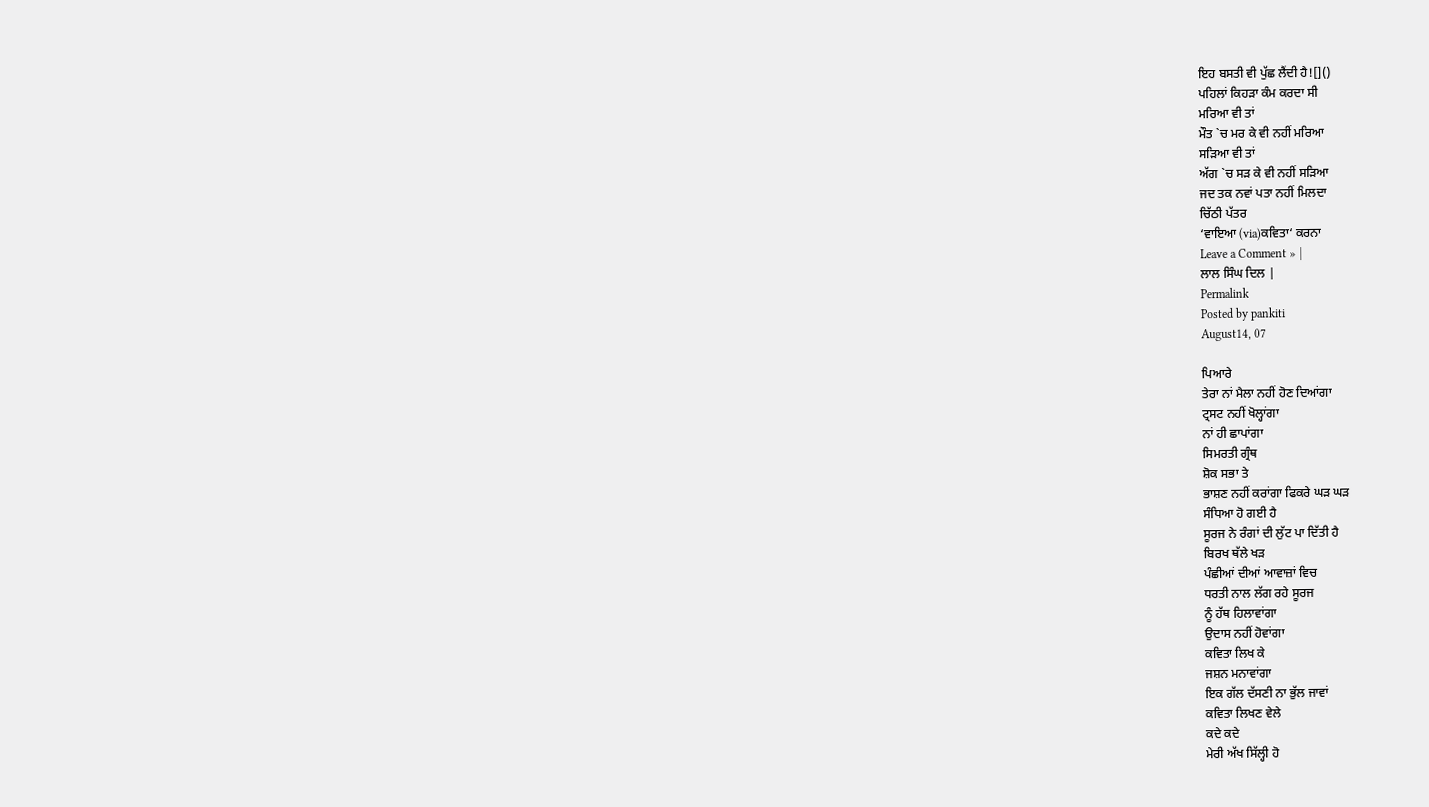ਇਹ ਬਸਤੀ ਵੀ ਪੁੱਛ ਲੈਂਦੀ ਹੈ![]()
ਪਹਿਲਾਂ ਕਿਹੜਾ ਕੰਮ ਕਰਦਾ ਸੀ
ਮਰਿਆ ਵੀ ਤਾਂ
ਮੌਤ `ਚ ਮਰ ਕੇ ਵੀ ਨਹੀਂ ਮਰਿਆ
ਸੜਿਆ ਵੀ ਤਾਂ
ਅੱਗ `ਚ ਸੜ ਕੇ ਵੀ ਨਹੀਂ ਸੜਿਆ
ਜਦ ਤਕ ਨਵਾਂ ਪਤਾ ਨਹੀਂ ਮਿਲਦਾ
ਚਿੱਠੀ ਪੱਤਰ
‘ਵਾਇਆ (via)ਕਵਿਤਾ‘ ਕਰਨਾ
Leave a Comment » |
ਲਾਲ ਸਿੰਘ ਦਿਲ |
Permalink
Posted by pankiti
August14, 07

ਪਿਆਰੇ
ਤੇਰਾ ਨਾਂ ਮੈਲਾ ਨਹੀਂ ਹੋਣ ਦਿਆਂਗਾ
ਟ੍ਰਸਟ ਨਹੀਂ ਖੋਲ੍ਹਾਂਗਾ
ਨਾਂ ਹੀ ਛਾਪਾਂਗਾ
ਸਿਮਰਤੀ ਗ੍ਰੰਥ
ਸ਼ੋਕ ਸਭਾ ਤੇ
ਭਾਸ਼ਣ ਨਹੀਂ ਕਰਾਂਗਾ ਫਿਕਰੇ ਘੜ ਘੜ
ਸੰਧਿਆ ਹੋ ਗਈ ਹੈ
ਸੂਰਜ ਨੇ ਰੰਗਾਂ ਦੀ ਲੁੱਟ ਪਾ ਦਿੱਤੀ ਹੈ
ਬਿਰਖ ਥੱਲੇ ਖੜ
ਪੰਛੀਆਂ ਦੀਆਂ ਆਵਾਜ਼ਾਂ ਵਿਚ
ਧਰਤੀ ਨਾਲ ਲੱਗ ਰਹੇ ਸੂਰਜ
ਨੂੰ ਹੱਥ ਹਿਲਾਵਾਂਗਾ
ਉਦਾਸ ਨਹੀਂ ਹੋਵਾਂਗਾ
ਕਵਿਤਾ ਲਿਖ ਕੇ
ਜਸ਼ਨ ਮਨਾਵਾਂਗਾ
ਇਕ ਗੱਲ ਦੱਸਣੀ ਨਾ ਭੁੱਲ ਜਾਵਾਂ
ਕਵਿਤਾ ਲਿਖਣ ਵੇਲੇ
ਕਦੇ ਕਦੇ
ਮੇਰੀ ਅੱਖ ਸਿੱਲ੍ਹੀ ਹੋ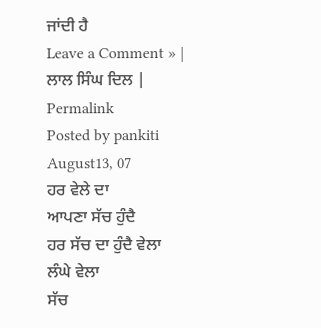ਜਾਂਦੀ ਹੈ
Leave a Comment » |
ਲਾਲ ਸਿੰਘ ਦਿਲ |
Permalink
Posted by pankiti
August13, 07
ਹਰ ਵੇਲੇ ਦਾ
ਆਪਣਾ ਸੱਚ ਹੁੰਦੈ
ਹਰ ਸੱਚ ਦਾ ਹੁੰਦੈ ਵੇਲਾ
ਲੰਘੇ ਵੇਲਾ
ਸੱਚ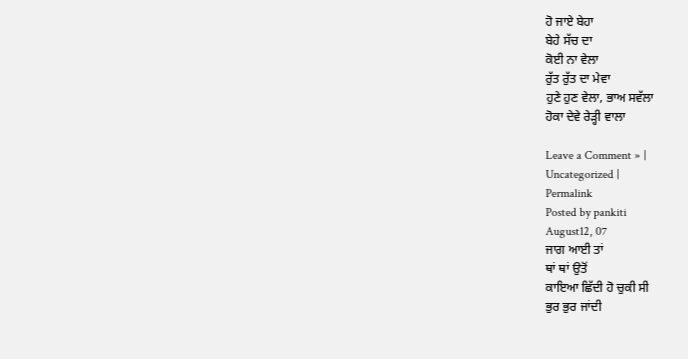ਹੋ ਜਾਏ ਬੇਹਾ
ਬੇਹੇ ਸੱਚ ਦਾ
ਕੋਈ ਨਾ ਵੇਲਾ
ਰੁੱਤ ਰੁੱਤ ਦਾ ਮੇਵਾ
ਹੁਣੇ ਹੁਣ ਵੇਲਾ, ਭਾਅ ਸਵੱਲਾ
ਹੋਕਾ ਦੇਵੇ ਰੇੜ੍ਹੀ ਵਾਲਾ

Leave a Comment » |
Uncategorized |
Permalink
Posted by pankiti
August12, 07
ਜਾਗ ਆਈ ਤਾਂ
ਥਾਂ ਥਾਂ ਉਤੋਂ
ਕਾਇਆ ਛਿੱਦੀ ਹੋ ਚੁਕੀ ਸੀ
ਭੁਰ ਭੁਰ ਜਾਂਦੀ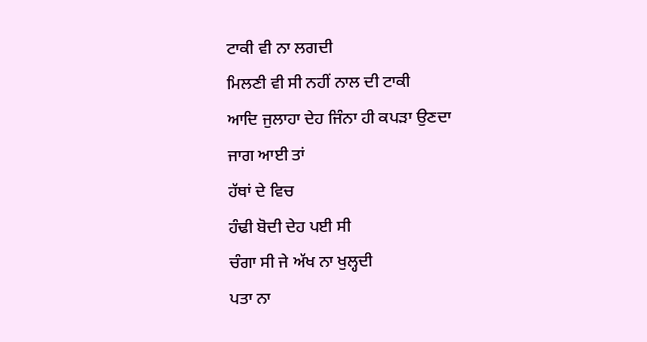ਟਾਕੀ ਵੀ ਨਾ ਲਗਦੀ
ਮਿਲਣੀ ਵੀ ਸੀ ਨਹੀਂ ਨਾਲ ਦੀ ਟਾਕੀ
ਆਦਿ ਜੁਲਾਹਾ ਦੇਹ ਜਿੰਨਾ ਹੀ ਕਪੜਾ ਉਣਦਾ
ਜਾਗ ਆਈ ਤਾਂ
ਹੱਥਾਂ ਦੇ ਵਿਚ
ਹੰਢੀ ਬੋਦੀ ਦੇਹ ਪਈ ਸੀ
ਚੰਗਾ ਸੀ ਜੇ ਅੱਖ ਨਾ ਖੁਲ੍ਹਦੀ
ਪਤਾ ਨਾ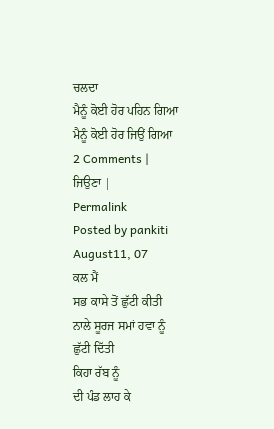ਚਲਦਾ
ਮੈਨੂੰ ਕੋਈ ਹੋਰ ਪਹਿਨ ਗਿਆ
ਮੈਨੂੰ ਕੋਈ ਹੋਰ ਜਿਉਂ ਗਿਆ
2 Comments |
ਜਿਉਣਾ |
Permalink
Posted by pankiti
August11, 07
ਕਲ ਮੈਂ
ਸਭ ਕਾਸੇ ਤੋਂ ਛੁੱਟੀ ਕੀਤੀ
ਨਾਲੇ ਸੂਰਜ ਸਮਾਂ ਹਵਾ ਨੂੰ
ਛੁੱਟੀ ਦਿੱਤੀ
ਕਿਹਾ ਰੱਬ ਨੂੰ
ਦੀ ਪੰਡ ਲਾਹ ਕੇ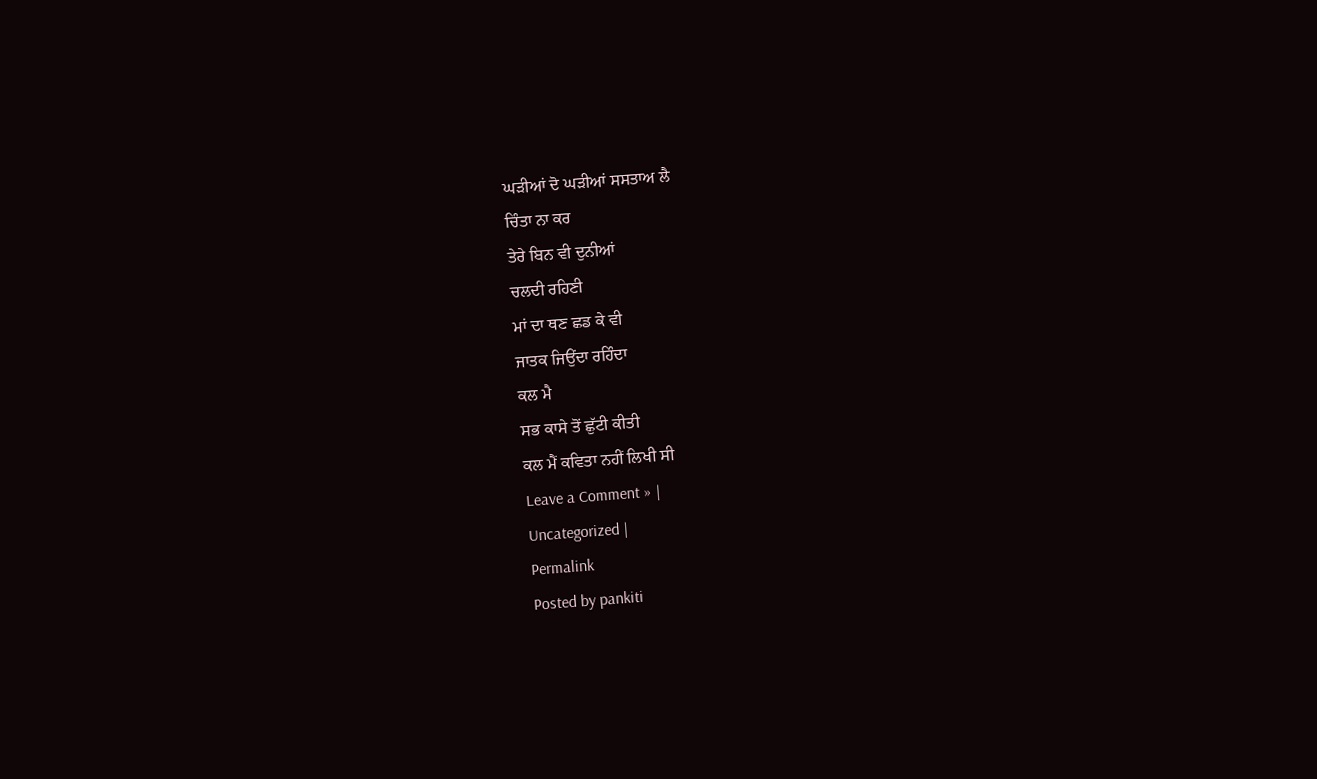ਘੜੀਆਂ ਦੋ ਘੜੀਆਂ ਸਸਤਾਅ ਲੈ
ਚਿੰਤਾ ਨਾ ਕਰ
ਤੇਰੇ ਬਿਨ ਵੀ ਦੁਨੀਆਂ
ਚਲਦੀ ਰਹਿਣੀ
ਮਾਂ ਦਾ ਥਣ ਛਡ ਕੇ ਵੀ
ਜਾਤਕ ਜਿਉਂਦਾ ਰਹਿੰਦਾ
ਕਲ ਮੈ
ਸਭ ਕਾਸੇ ਤੋਂ ਛੁੱਟੀ ਕੀਤੀ
ਕਲ ਮੈਂ ਕਵਿਤਾ ਨਹੀਂ ਲਿਖੀ ਸੀ
Leave a Comment » |
Uncategorized |
Permalink
Posted by pankiti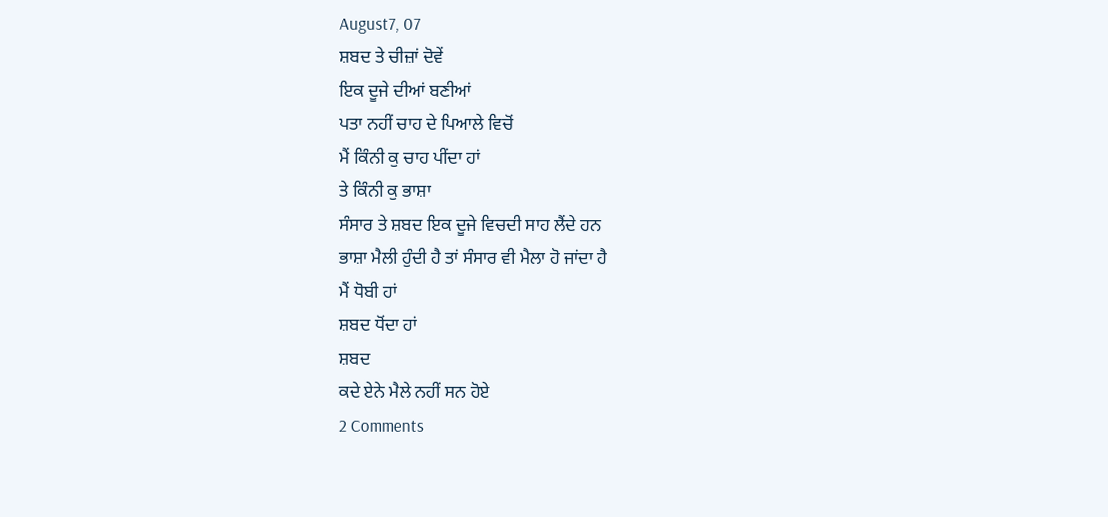August7, 07
ਸ਼ਬਦ ਤੇ ਚੀਜ਼ਾਂ ਦੋਵੇਂ
ਇਕ ਦੂਜੇ ਦੀਆਂ ਬਣੀਆਂ
ਪਤਾ ਨਹੀਂ ਚਾਹ ਦੇ ਪਿਆਲੇ ਵਿਚੋਂ
ਮੈਂ ਕਿੰਨੀ ਕੁ ਚਾਹ ਪੀਂਦਾ ਹਾਂ
ਤੇ ਕਿੰਨੀ ਕੁ ਭਾਸ਼ਾ
ਸੰਸਾਰ ਤੇ ਸ਼ਬਦ ਇਕ ਦੂਜੇ ਵਿਚਦੀ ਸਾਹ ਲੈਂਦੇ ਹਨ
ਭਾਸ਼ਾ ਮੈਲੀ ਹੁੰਦੀ ਹੈ ਤਾਂ ਸੰਸਾਰ ਵੀ ਮੈਲਾ ਹੋ ਜਾਂਦਾ ਹੈ
ਮੈਂ ਧੋਬੀ ਹਾਂ
ਸ਼ਬਦ ਧੋਂਦਾ ਹਾਂ
ਸ਼ਬਦ
ਕਦੇ ਏਨੇ ਮੈਲੇ ਨਹੀਂ ਸਨ ਹੋਏ
2 Comments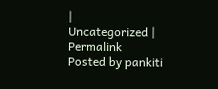|
Uncategorized |
Permalink
Posted by pankiti